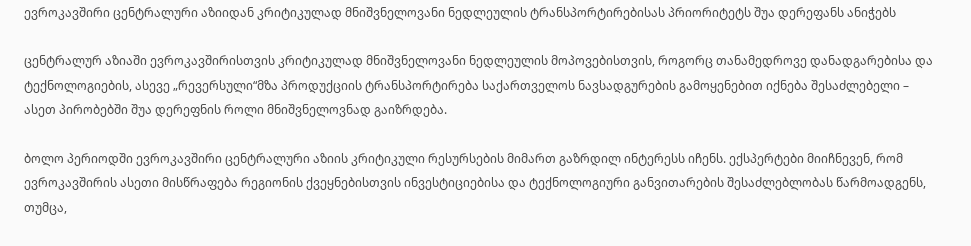ევროკავშირი ცენტრალური აზიიდან კრიტიკულად მნიშვნელოვანი ნედლეულის ტრანსპორტირებისას პრიორიტეტს შუა დერეფანს ანიჭებს

ცენტრალურ აზიაში ევროკავშირისთვის კრიტიკულად მნიშვნელოვანი ნედლეულის მოპოვებისთვის, როგორც თანამედროვე დანადგარებისა და ტექნოლოგიების, ასევე „რევერსული“მზა პროდუქციის ტრანსპორტირება საქართველოს ნავსადგურების გამოყენებით იქნება შესაძლებელი – ასეთ პირობებში შუა დერეფნის როლი მნიშვნელოვნად გაიზრდება.

ბოლო პერიოდში ევროკავშირი ცენტრალური აზიის კრიტიკული რესურსების მიმართ გაზრდილ ინტერესს იჩენს. ექსპერტები მიიჩნევენ, რომ ევროკავშირის ასეთი მისწრაფება რეგიონის ქვეყნებისთვის ინვესტიციებისა და ტექნოლოგიური განვითარების შესაძლებლობას წარმოადგენს, თუმცა,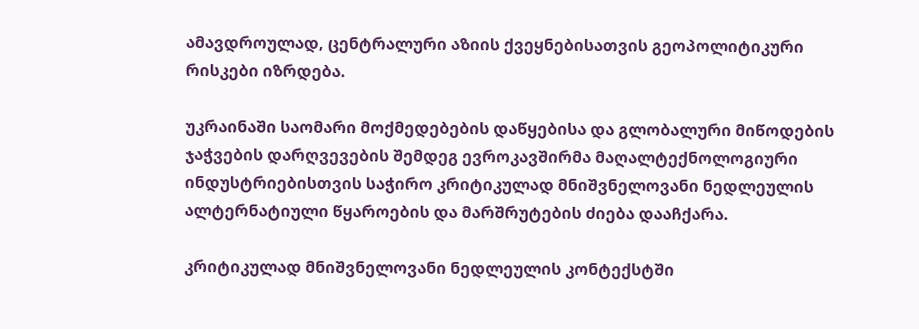ამავდროულად, ცენტრალური აზიის ქვეყნებისათვის გეოპოლიტიკური რისკები იზრდება.

უკრაინაში საომარი მოქმედებების დაწყებისა და გლობალური მიწოდების ჯაჭვების დარღვევების შემდეგ ევროკავშირმა მაღალტექნოლოგიური ინდუსტრიებისთვის საჭირო კრიტიკულად მნიშვნელოვანი ნედლეულის ალტერნატიული წყაროების და მარშრუტების ძიება დააჩქარა.

კრიტიკულად მნიშვნელოვანი ნედლეულის კონტექსტში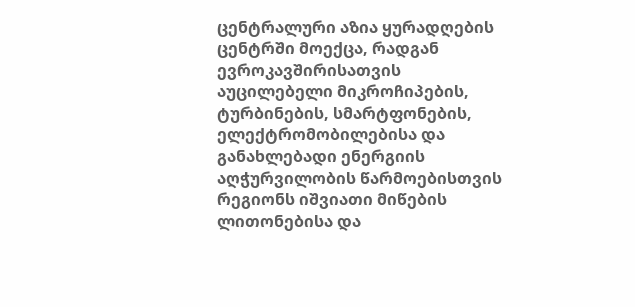ცენტრალური აზია ყურადღების ცენტრში მოექცა, რადგან ევროკავშირისათვის აუცილებელი მიკროჩიპების, ტურბინების, სმარტფონების, ელექტრომობილებისა და განახლებადი ენერგიის აღჭურვილობის წარმოებისთვის რეგიონს იშვიათი მიწების ლითონებისა და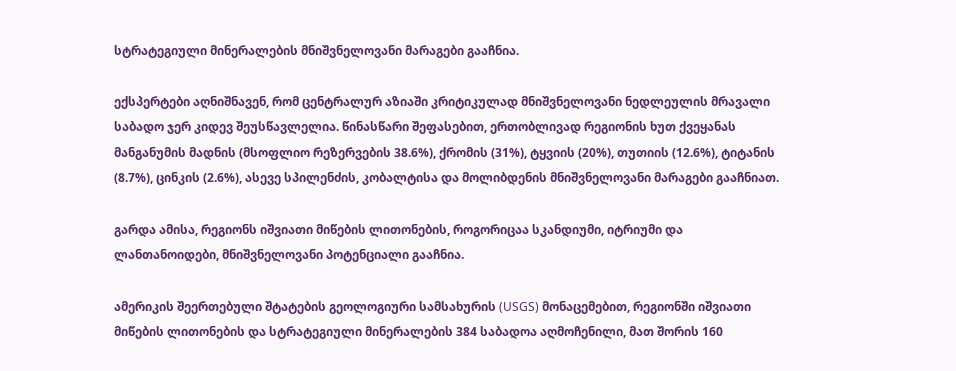სტრატეგიული მინერალების მნიშვნელოვანი მარაგები გააჩნია.

ექსპერტები აღნიშნავენ, რომ ცენტრალურ აზიაში კრიტიკულად მნიშვნელოვანი ნედლეულის მრავალი საბადო ჯერ კიდევ შეუსწავლელია. წინასწარი შეფასებით, ერთობლივად რეგიონის ხუთ ქვეყანას მანგანუმის მადნის (მსოფლიო რეზერვების 38.6%), ქრომის (31%), ტყვიის (20%), თუთიის (12.6%), ტიტანის (8.7%), ცინკის (2.6%), ასევე სპილენძის, კობალტისა და მოლიბდენის მნიშვნელოვანი მარაგები გააჩნიათ.

გარდა ამისა, რეგიონს იშვიათი მიწების ლითონების, როგორიცაა სკანდიუმი, იტრიუმი და ლანთანოიდები, მნიშვნელოვანი პოტენციალი გააჩნია.

ამერიკის შეერთებული შტატების გეოლოგიური სამსახურის (USGS) მონაცემებით, რეგიონში იშვიათი მიწების ლითონების და სტრატეგიული მინერალების 384 საბადოა აღმოჩენილი, მათ შორის 160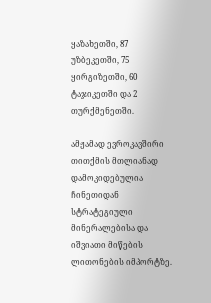ყაზახეთში, 87 უზბეკეთში, 75 ყირგიზეთში, 60 ტაჯიკეთში და 2 თურქმენეთში.

ამჟამად ევროკავშირი თითქმის მთლიანად დამოკიდებულია ჩინეთიდან სტრატეგიული მინერალებისა და იშვიათი მიწების ლითონების იმპორტზე.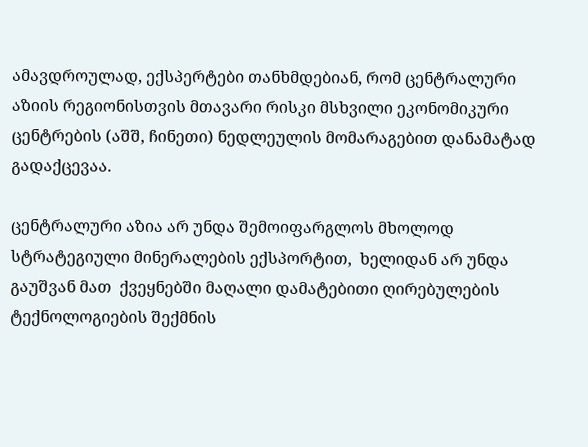ამავდროულად, ექსპერტები თანხმდებიან, რომ ცენტრალური აზიის რეგიონისთვის მთავარი რისკი მსხვილი ეკონომიკური ცენტრების (აშშ, ჩინეთი) ნედლეულის მომარაგებით დანამატად გადაქცევაა.

ცენტრალური აზია არ უნდა შემოიფარგლოს მხოლოდ სტრატეგიული მინერალების ექსპორტით,  ხელიდან არ უნდა გაუშვან მათ  ქვეყნებში მაღალი დამატებითი ღირებულების ტექნოლოგიების შექმნის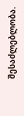შესაძლებლობა.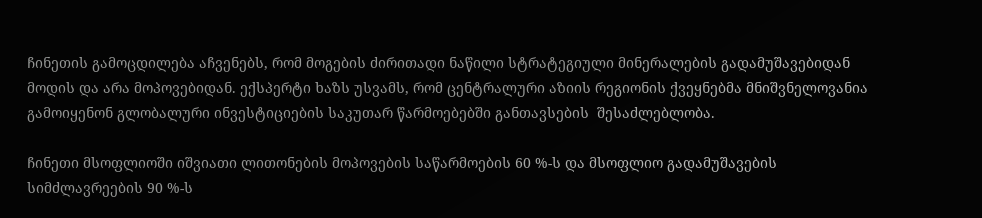ჩინეთის გამოცდილება აჩვენებს, რომ მოგების ძირითადი ნაწილი სტრატეგიული მინერალების გადამუშავებიდან მოდის და არა მოპოვებიდან. ექსპერტი ხაზს უსვამს, რომ ცენტრალური აზიის რეგიონის ქვეყნებმა მნიშვნელოვანია გამოიყენონ გლობალური ინვესტიციების საკუთარ წარმოებებში განთავსების  შესაძლებლობა.

ჩინეთი მსოფლიოში იშვიათი ლითონების მოპოვების საწარმოების 60 %-ს და მსოფლიო გადამუშავების სიმძლავრეების 90 %-ს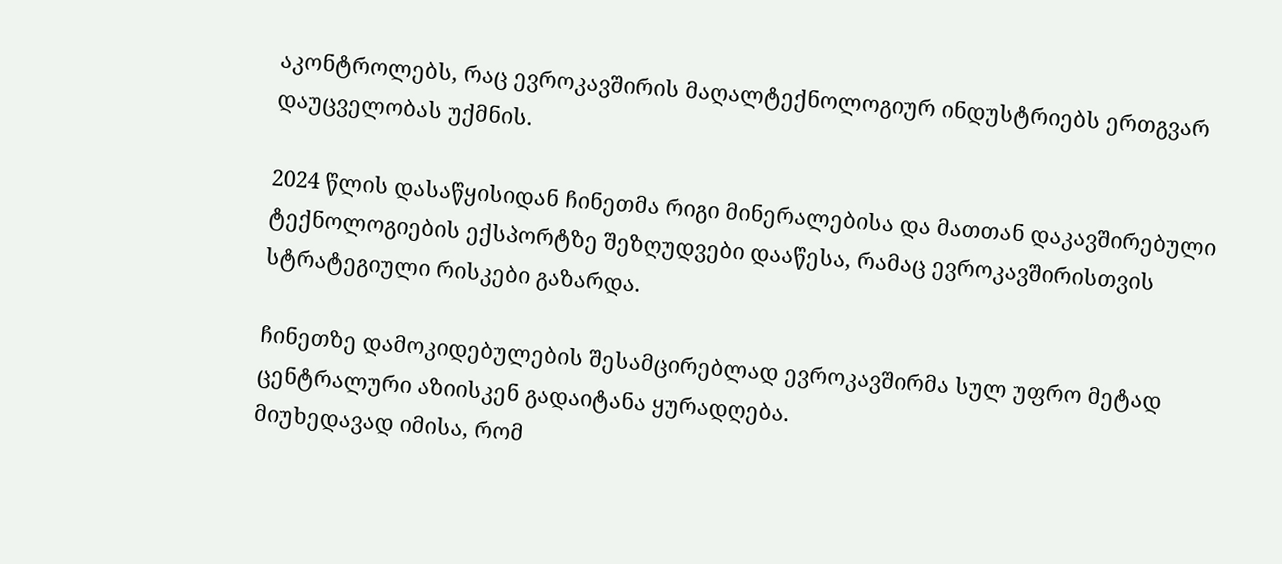აკონტროლებს, რაც ევროკავშირის მაღალტექნოლოგიურ ინდუსტრიებს ერთგვარ დაუცველობას უქმნის.

2024 წლის დასაწყისიდან ჩინეთმა რიგი მინერალებისა და მათთან დაკავშირებული ტექნოლოგიების ექსპორტზე შეზღუდვები დააწესა, რამაც ევროკავშირისთვის სტრატეგიული რისკები გაზარდა.

ჩინეთზე დამოკიდებულების შესამცირებლად ევროკავშირმა სულ უფრო მეტად ცენტრალური აზიისკენ გადაიტანა ყურადღება.
მიუხედავად იმისა, რომ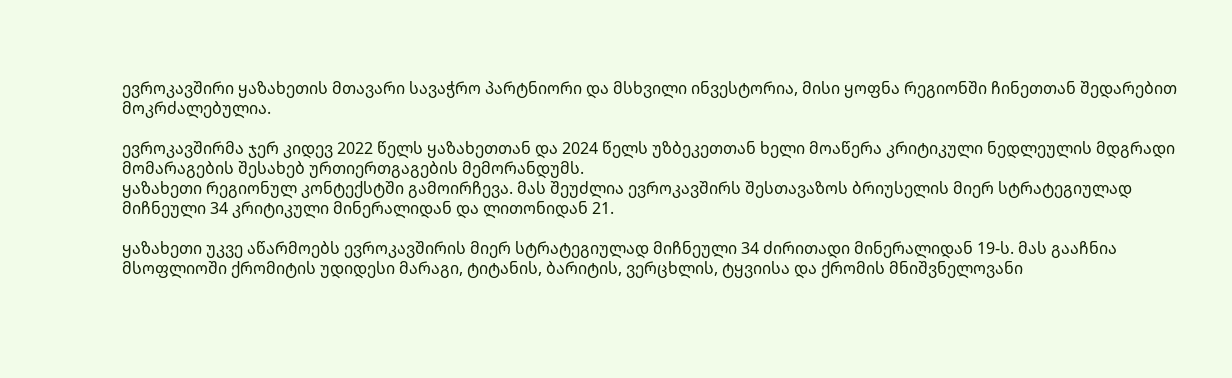ევროკავშირი ყაზახეთის მთავარი სავაჭრო პარტნიორი და მსხვილი ინვესტორია, მისი ყოფნა რეგიონში ჩინეთთან შედარებით მოკრძალებულია.

ევროკავშირმა ჯერ კიდევ 2022 წელს ყაზახეთთან და 2024 წელს უზბეკეთთან ხელი მოაწერა კრიტიკული ნედლეულის მდგრადი მომარაგების შესახებ ურთიერთგაგების მემორანდუმს.
ყაზახეთი რეგიონულ კონტექსტში გამოირჩევა. მას შეუძლია ევროკავშირს შესთავაზოს ბრიუსელის მიერ სტრატეგიულად მიჩნეული 34 კრიტიკული მინერალიდან და ლითონიდან 21.

ყაზახეთი უკვე აწარმოებს ევროკავშირის მიერ სტრატეგიულად მიჩნეული 34 ძირითადი მინერალიდან 19-ს. მას გააჩნია მსოფლიოში ქრომიტის უდიდესი მარაგი, ტიტანის, ბარიტის, ვერცხლის, ტყვიისა და ქრომის მნიშვნელოვანი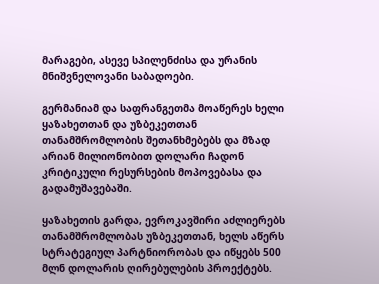მარაგები, ასევე სპილენძისა და ურანის მნიშვნელოვანი საბადოები.

გერმანიამ და საფრანგეთმა მოაწერეს ხელი ყაზახეთთან და უზბეკეთთან თანამშრომლობის შეთანხმებებს და მზად არიან მილიონობით დოლარი ჩადონ კრიტიკული რესურსების მოპოვებასა და გადამუშავებაში.

ყაზახეთის გარდა, ევროკავშირი აძლიერებს თანამშრომლობას უზბეკეთთან, ხელს აწერს სტრატეგიულ პარტნიორობას და იწყებს 500 მლნ დოლარის ღირებულების პროექტებს.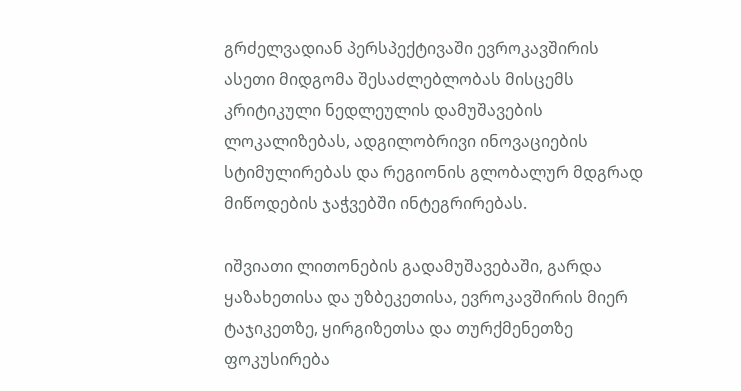გრძელვადიან პერსპექტივაში ევროკავშირის ასეთი მიდგომა შესაძლებლობას მისცემს კრიტიკული ნედლეულის დამუშავების ლოკალიზებას, ადგილობრივი ინოვაციების სტიმულირებას და რეგიონის გლობალურ მდგრად მიწოდების ჯაჭვებში ინტეგრირებას.

იშვიათი ლითონების გადამუშავებაში, გარდა ყაზახეთისა და უზბეკეთისა, ევროკავშირის მიერ ტაჯიკეთზე, ყირგიზეთსა და თურქმენეთზე ფოკუსირება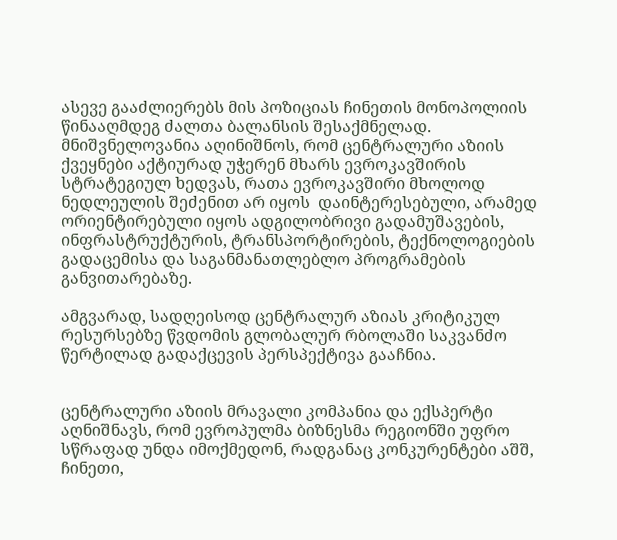ასევე გააძლიერებს მის პოზიციას ჩინეთის მონოპოლიის წინააღმდეგ ძალთა ბალანსის შესაქმნელად.
მნიშვნელოვანია აღინიშნოს, რომ ცენტრალური აზიის ქვეყნები აქტიურად უჭერენ მხარს ევროკავშირის სტრატეგიულ ხედვას, რათა ევროკავშირი მხოლოდ ნედლეულის შეძენით არ იყოს  დაინტერესებული, არამედ ორიენტირებული იყოს ადგილობრივი გადამუშავების, ინფრასტრუქტურის, ტრანსპორტირების, ტექნოლოგიების გადაცემისა და საგანმანათლებლო პროგრამების განვითარებაზე.

ამგვარად, სადღეისოდ ცენტრალურ აზიას კრიტიკულ რესურსებზე წვდომის გლობალურ რბოლაში საკვანძო წერტილად გადაქცევის პერსპექტივა გააჩნია.


ცენტრალური აზიის მრავალი კომპანია და ექსპერტი აღნიშნავს, რომ ევროპულმა ბიზნესმა რეგიონში უფრო სწრაფად უნდა იმოქმედონ, რადგანაც კონკურენტები აშშ, ჩინეთი,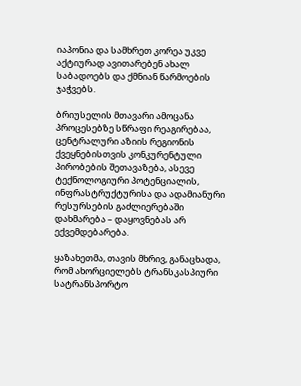იაპონია და სამხრეთ კორეა უკვე აქტიურად ავითარებენ ახალ საბადოებს და ქმნიან წარმოების ჯაჭვებს.

ბრიუსელის მთავარი ამოცანა პროცესებზე სწრაფი რეაგირებაა, ცენტრალური აზიის რეგიონის ქვეყნებისთვის კონკურენტული პირობების შეთავაზება, ასევე ტექნოლოგიური პოტენციალის, ინფრასტრუქტურისა და ადამიანური რესურსების გაძლიერებაში დახმარება – დაყოვნებას არ ექვემდებარება.

ყაზახეთმა, თავის მხრივ, განაცხადა, რომ ახორციელებს ტრანსკასპიური სატრანსპორტო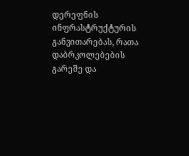დერეფნის ინფრასტრუქტურის განვითარებას, რათა დაბრკოლებების გარეშე და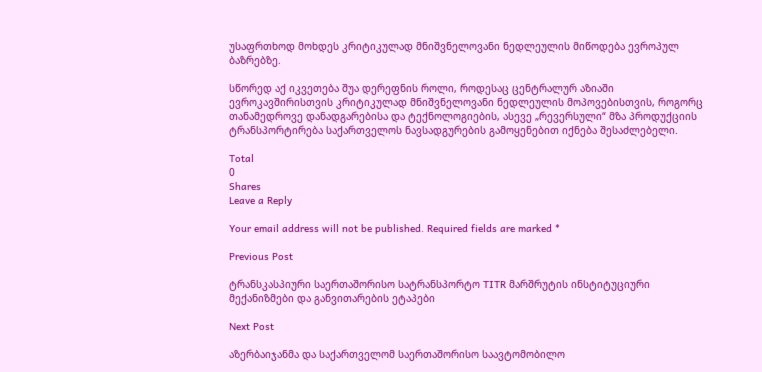უსაფრთხოდ მოხდეს კრიტიკულად მნიშვნელოვანი ნედლეულის მიწოდება ევროპულ ბაზრებზე.

სწორედ აქ იკვეთება შუა დერეფნის როლი, როდესაც ცენტრალურ აზიაში ევროკავშირისთვის კრიტიკულად მნიშვნელოვანი ნედლეულის მოპოვებისთვის, როგორც თანამედროვე დანადგარებისა და ტექნოლოგიების, ასევე „რევერსული“ მზა პროდუქციის ტრანსპორტირება საქართველოს ნავსადგურების გამოყენებით იქნება შესაძლებელი.

Total
0
Shares
Leave a Reply

Your email address will not be published. Required fields are marked *

Previous Post

ტრანსკასპიური საერთაშორისო სატრანსპორტო TITR მარშრუტის ინსტიტუციური მექანიზმები და განვითარების ეტაპები

Next Post

აზერბაიჯანმა და საქართველომ საერთაშორისო საავტომობილო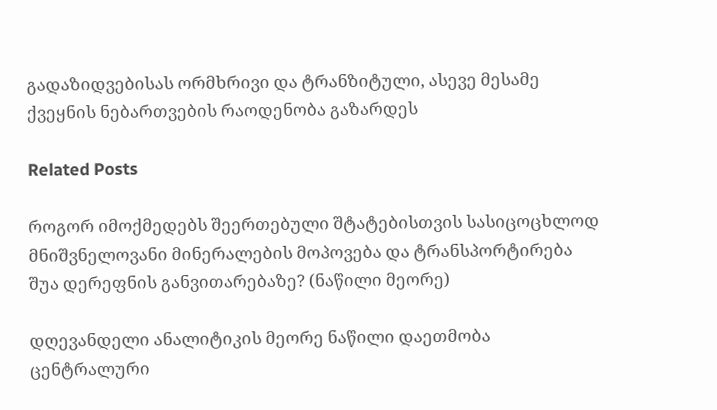გადაზიდვებისას ორმხრივი და ტრანზიტული, ასევე მესამე ქვეყნის ნებართვების რაოდენობა გაზარდეს

Related Posts

როგორ იმოქმედებს შეერთებული შტატებისთვის სასიცოცხლოდ მნიშვნელოვანი მინერალების მოპოვება და ტრანსპორტირება შუა დერეფნის განვითარებაზე? (ნაწილი მეორე)

დღევანდელი ანალიტიკის მეორე ნაწილი დაეთმობა ცენტრალური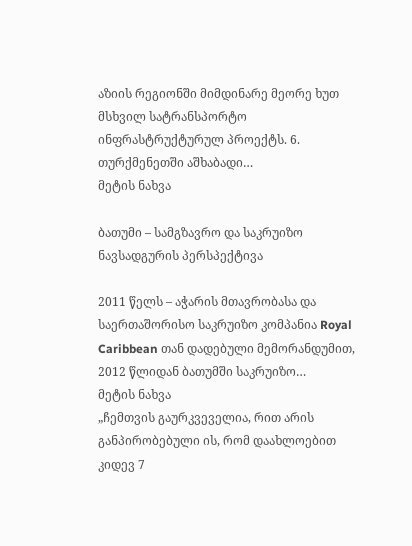აზიის რეგიონში მიმდინარე მეორე ხუთ მსხვილ სატრანსპორტო ინფრასტრუქტურულ პროექტს. 6. თურქმენეთში აშხაბადი…
მეტის ნახვა

ბათუმი – სამგზავრო და საკრუიზო ნავსადგურის პერსპექტივა

2011 წელს – აჭარის მთავრობასა და საერთაშორისო საკრუიზო კომპანია Royal Caribbean თან დადებული მემორანდუმით, 2012 წლიდან ბათუმში საკრუიზო…
მეტის ნახვა
„ჩემთვის გაურკვეველია, რით არის განპირობებული ის, რომ დაახლოებით კიდევ 7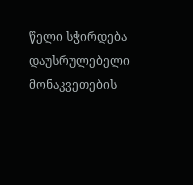წელი სჭირდება დაუსრულებელი მონაკვეთების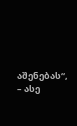აშენებას“, – ასე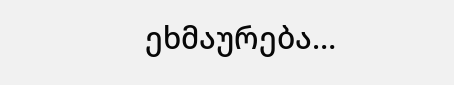ეხმაურება…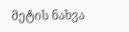მეტის ნახვა